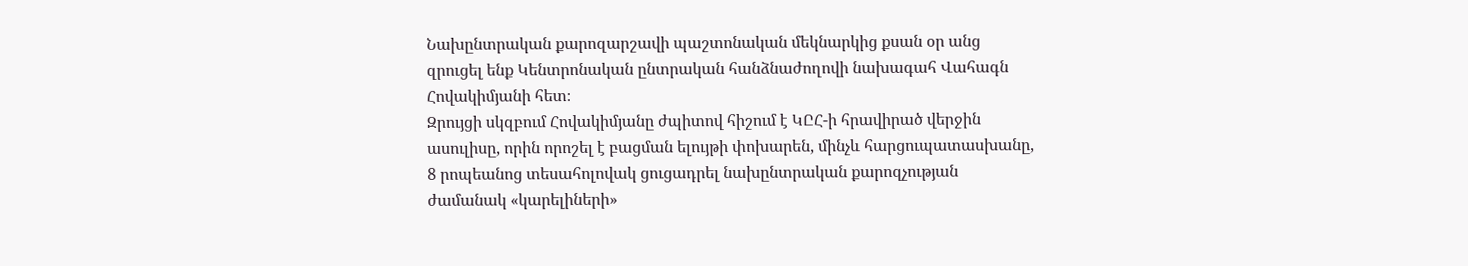Նախընտրական քարոզարշավի պաշտոնական մեկնարկից քսան օր անց զրուցել ենք Կենտրոնական ընտրական հանձնաժողովի նախագահ Վահագն Հովակիմյանի հետ։
Զրույցի սկզբում Հովակիմյանը ժպիտով հիշում է ԿԸՀ-ի հրավիրած վերջին ասուլիսը, որին որոշել է բացման ելույթի փոխարեն, մինչև հարցուպատասխանը, 8 րոպեանոց տեսահոլովակ ցուցադրել նախընտրական քարոզչության ժամանակ «կարելիների»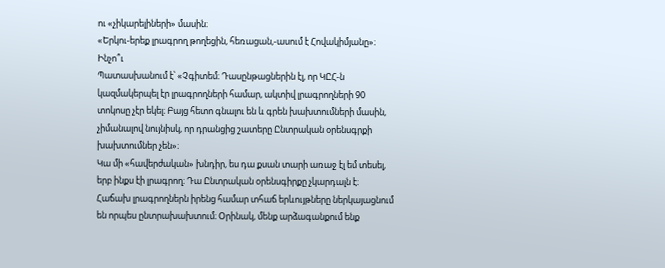ու «չիկարելիների» մասին։
«Երկու-երեք լրագրող թողեցին, հեռացան,-ասում է Հովակիմյանը»։
Ինչո՞ւ
Պատասխանում է՝ «Չգիտեմ։ Դասընթացներին էլ, որ ԿԸՀ-ն կազմակերպել էր լրագրողների համար, ակտիվ լրագրողների 90 տոկոսը չէր եկել։ Բայց հետո գնալու են և գրեն խախտումների մասին, չիմանալով նույնիսկ, որ դրանցից շատերը Ընտրական օրենսգրքի խախտումներ չեն»։
Կա մի «հավերժական» խնդիր, ես դա քսան տարի առաջ էլ եմ տեսել, երբ ինքս էի լրագրող։ Դա Ընտրական օրենսգիրքը չկարդալն է։ Հաճախ լրագրողներն իրենց համար տհաճ երևույթները ներկայացնում են որպես ընտրախախտում։ Օրինակ, մենք արձագանքում ենք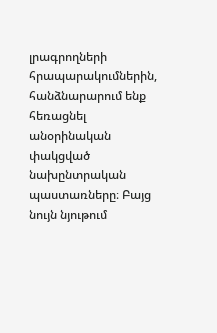լրագրողների հրապարակումներին, հանձնարարում ենք հեռացնել անօրինական փակցված նախընտրական պաստառները։ Բայց նույն նյութում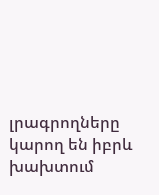լրագրողները կարող են իբրև խախտում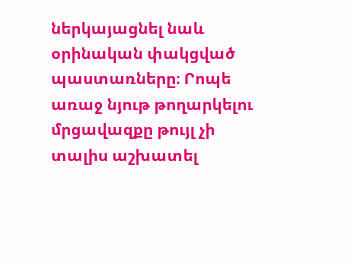ներկայացնել նաև օրինական փակցված պաստառները։ Րոպե առաջ նյութ թողարկելու մրցավազքը թույլ չի տալիս աշխատել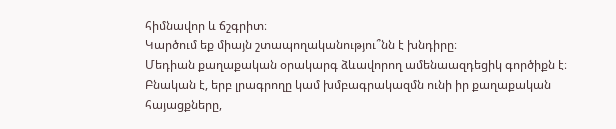հիմնավոր և ճշգրիտ։
Կարծում եք միայն շտապողականությու՞նն է խնդիրը։
Մեդիան քաղաքական օրակարգ ձևավորող ամենաազդեցիկ գործիքն է։ Բնական է, երբ լրագրողը կամ խմբագրակազմն ունի իր քաղաքական հայացքները,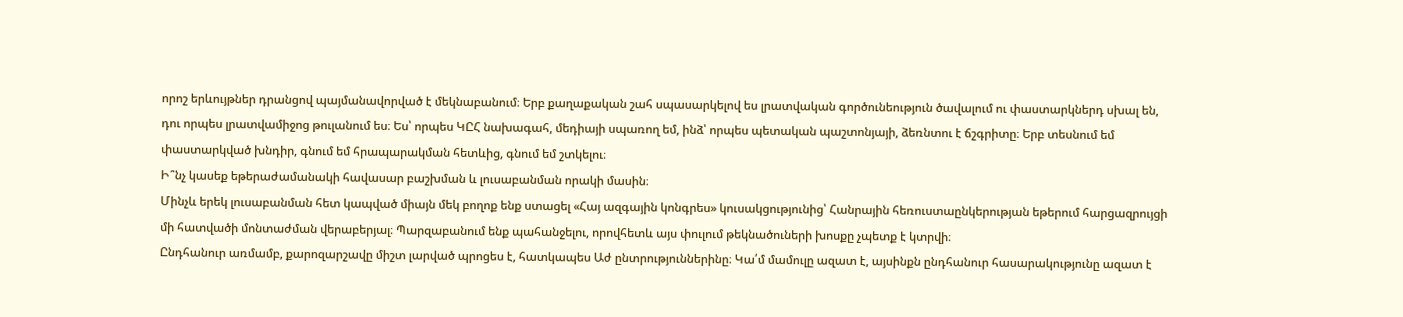որոշ երևույթներ դրանցով պայմանավորված է մեկնաբանում։ Երբ քաղաքական շահ սպասարկելով ես լրատվական գործունեություն ծավալում ու փաստարկներդ սխալ են, դու որպես լրատվամիջոց թուլանում ես։ Ես՝ որպես ԿԸՀ նախագահ, մեդիայի սպառող եմ, ինձ՝ որպես պետական պաշտոնյայի, ձեռնտու է ճշգրիտը։ Երբ տեսնում եմ փաստարկված խնդիր, գնում եմ հրապարակման հետևից, գնում եմ շտկելու։
Ի՞նչ կասեք եթերաժամանակի հավասար բաշխման և լուսաբանման որակի մասին։
Մինչև երեկ լուսաբանման հետ կապված միայն մեկ բողոք ենք ստացել «Հայ ազգային կոնգրես» կուսակցությունից՝ Հանրային հեռուստաընկերության եթերում հարցազրույցի մի հատվածի մոնտաժման վերաբերյալ։ Պարզաբանում ենք պահանջելու, որովհետև այս փուլում թեկնածուների խոսքը չպետք է կտրվի։
Ընդհանուր առմամբ, քարոզարշավը միշտ լարված պրոցես է, հատկապես Աժ ընտրություններինը։ Կա՛մ մամուլը ազատ է, այսինքն ընդհանուր հասարակությունը ազատ է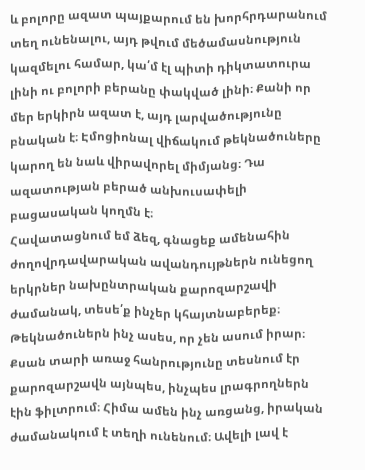և բոլորը ազատ պայքարում են խորհրդարանում տեղ ունենալու, այդ թվում մեծամասնություն կազմելու համար, կա՛մ էլ պիտի դիկտատուրա լինի ու բոլորի բերանը փակված լինի։ Քանի որ մեր երկիրն ազատ է, այդ լարվածությունը բնական է։ Էմոցիոնալ վիճակում թեկնածուները կարող են նաև վիրավորել միմյանց։ Դա ազատության բերած անխուսափելի բացասական կողմն է։
Հավատացնում եմ ձեզ, գնացեք ամենահին ժողովրդավարական ավանդույթներն ունեցող երկրներ նախընտրական քարոզարշավի ժամանակ, տեսե՛ք ինչեր կհայտնաբերեք։ Թեկնածուներն ինչ ասես, որ չեն ասում իրար։
Քսան տարի առաջ հանրությունը տեսնում էր քարոզարշավն այնպես, ինչպես լրագրողներն էին ֆիլտրում։ Հիմա ամեն ինչ առցանց, իրական ժամանակում է տեղի ունենում։ Ավելի լավ է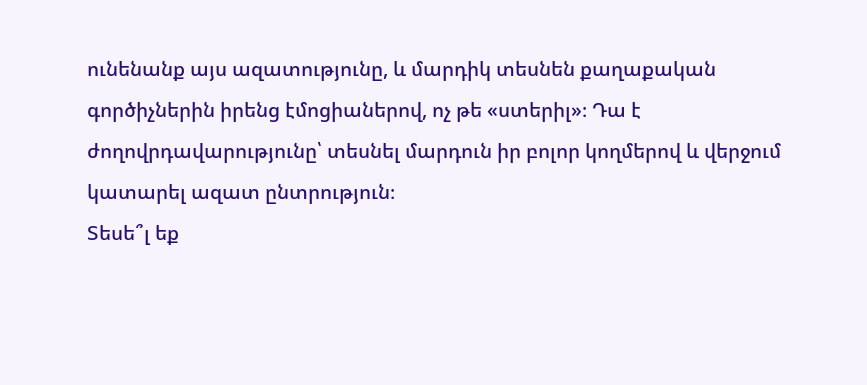ունենանք այս ազատությունը, և մարդիկ տեսնեն քաղաքական գործիչներին իրենց էմոցիաներով, ոչ թե «ստերիլ»։ Դա է ժողովրդավարությունը՝ տեսնել մարդուն իր բոլոր կողմերով և վերջում կատարել ազատ ընտրություն։
Տեսե՞լ եք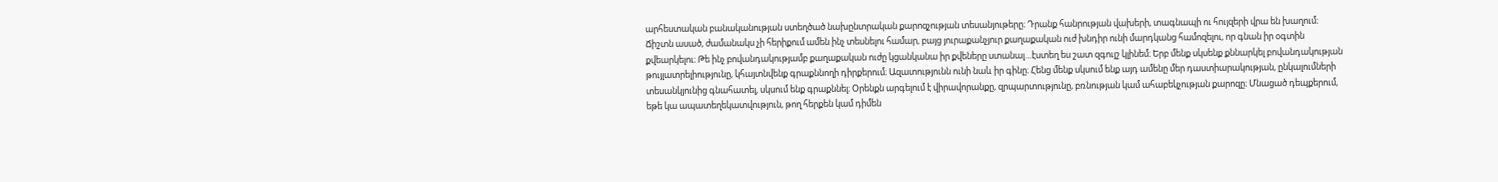արհեստական բանականության ստեղծած նախընտրական քարոզչության տեսանյութերը։ Դրանք հանրության վախերի, տագնապի ու հույզերի վրա են խաղում։
Ճիշտն ասած, ժամանակս չի հերիքում ամեն ինչ տեսնելու համար, բայց յուրաքանչյուր քաղաքական ուժ խնդիր ունի մարդկանց համոզելու, որ գնան իր օգտին քվեարկելու։ Թե ինչ բովանդակությամբ քաղաքական ուժը կցանկանա իր քվեները ստանալ…էստեղ ես շատ զգույշ կլինեմ։ Երբ մենք սկսենք քննարկել բովանդակության թույլատրելիությունը, կհայտնվենք գրաքննողի դիրքերում։ Ազատությունն ունի նաև իր գինը։ Հենց մենք սկսում ենք այդ ամենը մեր դաստիարակության, ընկալումների տեսանկյունից գնահատել, սկսում ենք գրաքննել։ Օրենքն արգելում է վիրավորանքը, զրպարտությունը, բռնության կամ ահաբեկչության քարոզը։ Մնացած դեպքերում, եթե կա ապատեղեկատվություն, թող հերքեն կամ դիմեն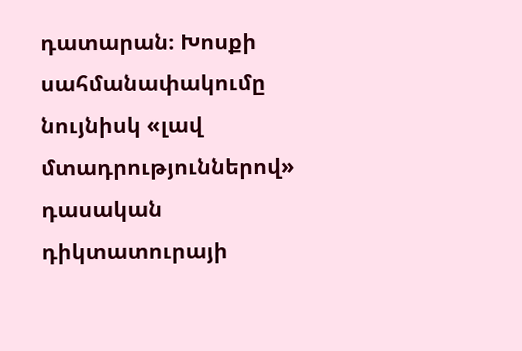դատարան։ Խոսքի սահմանափակումը նույնիսկ «լավ մտադրություններով» դասական դիկտատուրայի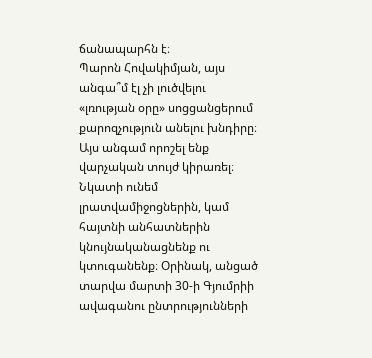ճանապարհն է։
Պարոն Հովակիմյան, այս անգա՞մ էլ չի լուծվելու «լռության օրը» սոցցանցերում քարոզչություն անելու խնդիրը։
Այս անգամ որոշել ենք վարչական տույժ կիրառել։ Նկատի ունեմ լրատվամիջոցներին, կամ հայտնի անհատներին կնույնականացնենք ու կտուգանենք։ Օրինակ, անցած տարվա մարտի 30-ի Գյումրիի ավագանու ընտրությունների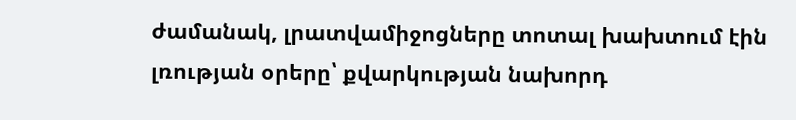ժամանակ, լրատվամիջոցները տոտալ խախտում էին լռության օրերը՝ քվարկության նախորդ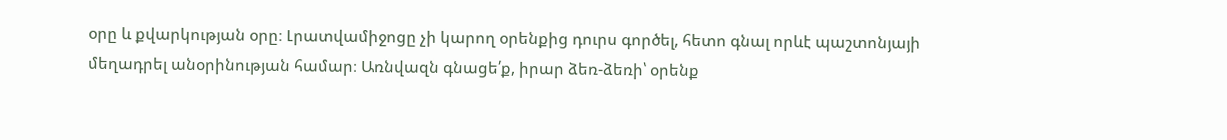օրը և քվարկության օրը։ Լրատվամիջոցը չի կարող օրենքից դուրս գործել, հետո գնալ որևէ պաշտոնյայի մեղադրել անօրինության համար։ Առնվազն գնացե՛ք, իրար ձեռ-ձեռի՝ օրենք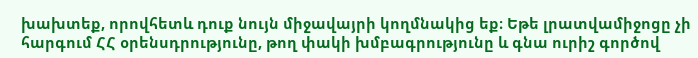խախտեք, որովհետև դուք նույն միջավայրի կողմնակից եք։ Եթե լրատվամիջոցը չի հարգում ՀՀ օրենսդրությունը, թող փակի խմբագրությունը և գնա ուրիշ գործով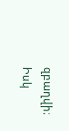զբաղվի։
Իսկ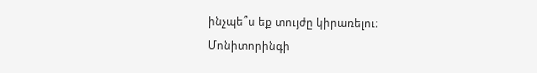ինչպե՞ս եք տույժը կիրառելու։
Մոնիտորինգի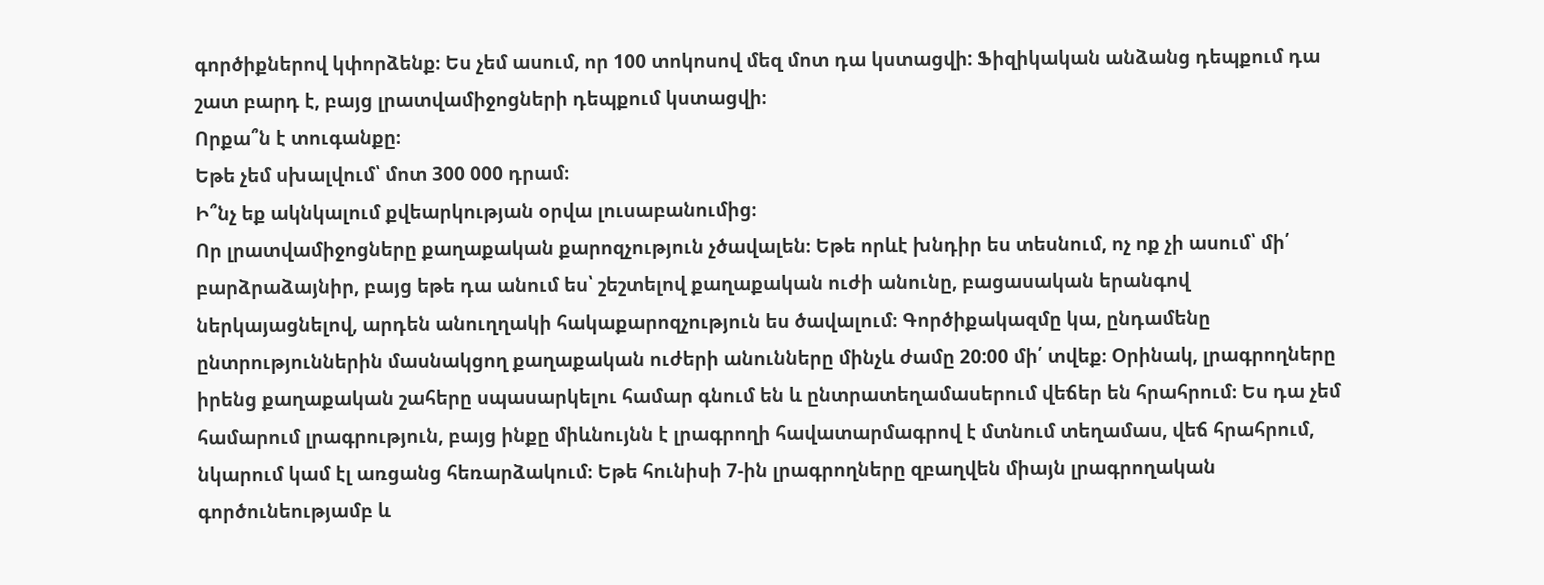գործիքներով կփորձենք։ Ես չեմ ասում, որ 100 տոկոսով մեզ մոտ դա կստացվի: Ֆիզիկական անձանց դեպքում դա շատ բարդ է, բայց լրատվամիջոցների դեպքում կստացվի։
Որքա՞ն է տուգանքը։
Եթե չեմ սխալվում՝ մոտ 300 000 դրամ։
Ի՞նչ եք ակնկալում քվեարկության օրվա լուսաբանումից։
Որ լրատվամիջոցները քաղաքական քարոզչություն չծավալեն։ Եթե որևէ խնդիր ես տեսնում, ոչ ոք չի ասում՝ մի՛ բարձրաձայնիր, բայց եթե դա անում ես՝ շեշտելով քաղաքական ուժի անունը, բացասական երանգով ներկայացնելով, արդեն անուղղակի հակաքարոզչություն ես ծավալում։ Գործիքակազմը կա, ընդամենը ընտրություններին մասնակցող քաղաքական ուժերի անունները մինչև ժամը 20:00 մի՛ տվեք։ Օրինակ, լրագրողները իրենց քաղաքական շահերը սպասարկելու համար գնում են և ընտրատեղամասերում վեճեր են հրահրում։ Ես դա չեմ համարում լրագրություն, բայց ինքը միևնույնն է լրագրողի հավատարմագրով է մտնում տեղամաս, վեճ հրահրում, նկարում կամ էլ առցանց հեռարձակում։ Եթե հունիսի 7-ին լրագրողները զբաղվեն միայն լրագրողական գործունեությամբ և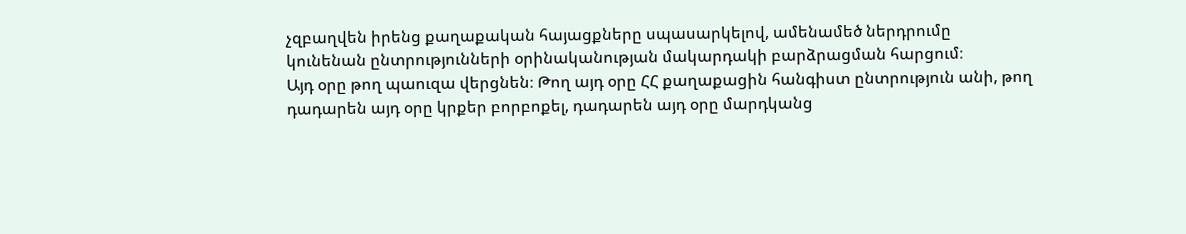չզբաղվեն իրենց քաղաքական հայացքները սպասարկելով, ամենամեծ ներդրումը կունենան ընտրությունների օրինականության մակարդակի բարձրացման հարցում։
Այդ օրը թող պաուզա վերցնեն։ Թող այդ օրը ՀՀ քաղաքացին հանգիստ ընտրություն անի, թող դադարեն այդ օրը կրքեր բորբոքել, դադարեն այդ օրը մարդկանց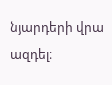նյարդերի վրա ազդել։